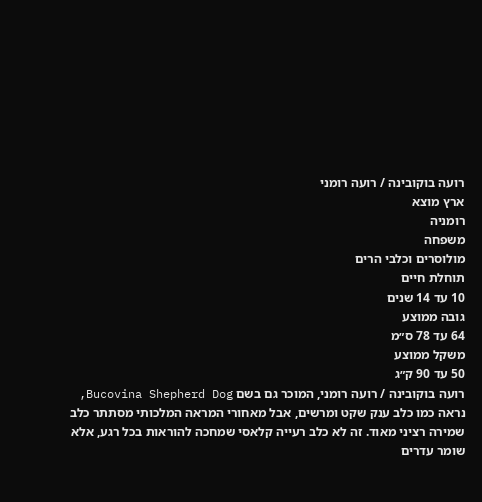רועה בוקובינה / רועה רומני
ארץ מוצא
רומניה
משפחה
מולוסרים וכלבי הרים
תוחלת חיים
10 עד 14 שנים
גובה ממוצע
64 עד 78 ס״מ
משקל ממוצע
50 עד 90 ק״ג
רועה בוקובינה / רועה רומני, המוכר גם בשם Bucovina Shepherd Dog, נראה כמו כלב ענק שקט ומרשים, אבל מאחורי המראה המלכותי מסתתר כלב שמירה רציני מאוד. זה לא כלב רעייה קלאסי שמחכה להוראות בכל רגע, אלא שומר עדרים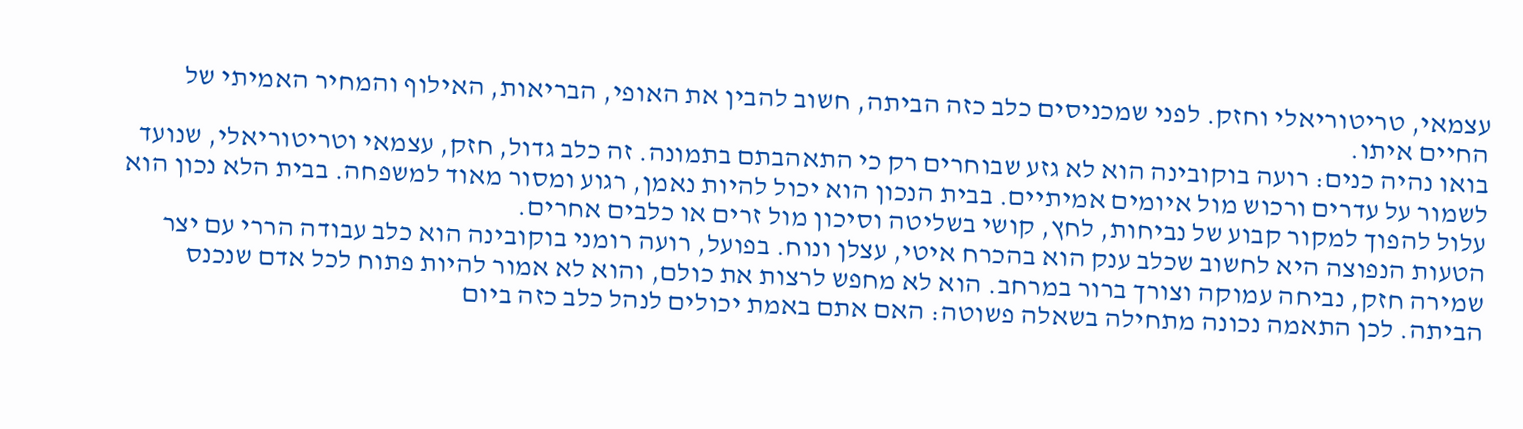עצמאי, טריטוריאלי וחזק. לפני שמכניסים כלב כזה הביתה, חשוב להבין את האופי, הבריאות, האילוף והמחיר האמיתי של החיים איתו.
בואו נהיה כנים: רועה בוקובינה הוא לא גזע שבוחרים רק כי התאהבתם בתמונה. זה כלב גדול, חזק, עצמאי וטריטוריאלי, שנועד לשמור על עדרים ורכוש מול איומים אמיתיים. בבית הנכון הוא יכול להיות נאמן, רגוע ומסור מאוד למשפחה. בבית הלא נכון הוא עלול להפוך למקור קבוע של נביחות, לחץ, קושי בשליטה וסיכון מול זרים או כלבים אחרים.
הטעות הנפוצה היא לחשוב שכלב ענק הוא בהכרח איטי, עצלן ונוח. בפועל, רועה רומני בוקובינה הוא כלב עבודה הררי עם יצר שמירה חזק, נביחה עמוקה וצורך ברור במרחב. הוא לא מחפש לרצות את כולם, והוא לא אמור להיות פתוח לכל אדם שנכנס הביתה. לכן התאמה נכונה מתחילה בשאלה פשוטה: האם אתם באמת יכולים לנהל כלב כזה ביום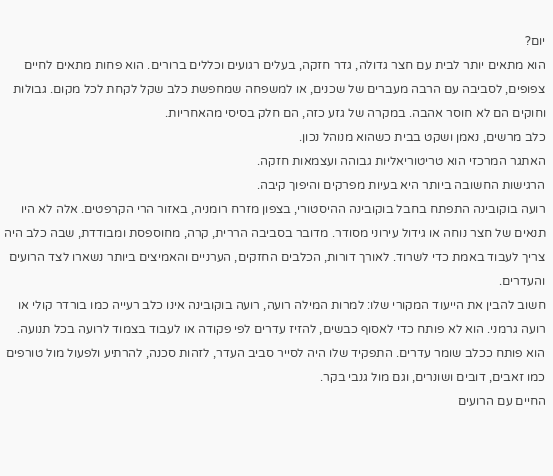יום?
הוא מתאים יותר לבית עם חצר גדולה, גדר חזקה, בעלים רגועים וכללים ברורים. הוא פחות מתאים לחיים צפופים, לסביבה עם הרבה מעברים של שכנים, או למשפחה שמחפשת כלב שקל לקחת לכל מקום. גבולות וחוקים הם לא חוסר אהבה. במקרה של גזע כזה, הם חלק בסיסי מהאחריות.
כלב מרשים, נאמן ושקט בבית כשהוא מנוהל נכון.
האתגר המרכזי הוא טריטוריאליות גבוהה ועצמאות חזקה.
הרגישות החשובה ביותר היא בעיות מפרקים והיפוך קיבה.
רועה בוקובינה התפתח בחבל בוקובינה ההיסטורי, בצפון מזרח רומניה, באזור הרי הקרפטים. אלה לא היו תנאים של חצר נוחה או גידול עירוני מסודר. מדובר בסביבה הררית, קרה, מחוספסת ומבודדת, שבה כלב היה צריך לעבוד באמת כדי לשרוד. לאורך דורות, הכלבים החזקים, הערניים והאמיצים ביותר נשארו לצד הרועים והעדרים.
חשוב להבין את הייעוד המקורי שלו: למרות המילה רועה, רועה בוקובינה אינו כלב רעייה כמו בורדר קולי או רועה גרמני. הוא לא פותח כדי לאסוף כבשים, להזיז עדרים לפי פקודה או לעבוד בצמוד לרועה בכל תנועה. הוא פותח ככלב שומר עדרים. התפקיד שלו היה לסייר סביב העדר, לזהות סכנה, להרתיע ולפעול מול טורפים כמו זאבים, דובים ושונרים, וגם מול גנבי בקר.
החיים עם הרועים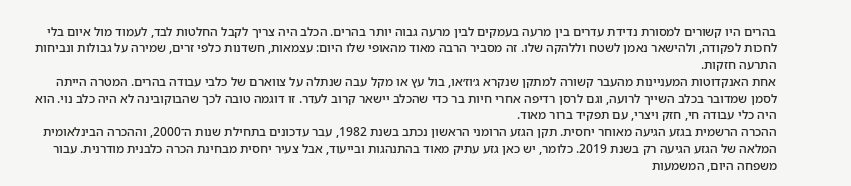בהרים היו קשורים למסורת נדידת עדרים בין מרעה בעמקים לבין מרעה גבוה יותר בהרים. הכלב היה צריך לקבל החלטות לבד, לעמוד מול איום בלי לחכות לפקודה, ולהישאר נאמן לשטח וללהקה שלו. זה מסביר הרבה מאוד מהאופי שלו היום: עצמאות, חשדנות כלפי זרים, שמירה על גבולות ונביחות התרעה חזקות.
אחת האנקדוטות המעניינות מהעבר קשורה למתקן שנקרא ג׳וז׳או, בול עץ או מקל עבה שנתלה על צווארם של כלבי עבודה בהרים. המטרה הייתה לסמן שמדובר בכלב השייך לרועה, וגם לרסן רדיפה אחרי חיות בר כדי שהכלב יישאר קרוב לעדר. זו דוגמה טובה לכך שהבוקובינה לא היה כלב נוי. הוא היה כלי עבודה חי, חזק ויצרי, עם תפקיד ברור מאוד.
ההכרה הרשמית בגזע הגיעה מאוחר יחסית. תקן הגזע הרומני הראשון נכתב בשנת 1982, עבר עדכונים בתחילת שנות ה־2000, וההכרה הבינלאומית המלאה של הגזע הגיעה רק בשנת 2019. כלומר, יש כאן גזע עתיק מאוד בהתנהגות ובייעוד, אבל צעיר יחסית מבחינת הכרה כלבנית מודרנית. עבור משפחה היום, המשמעות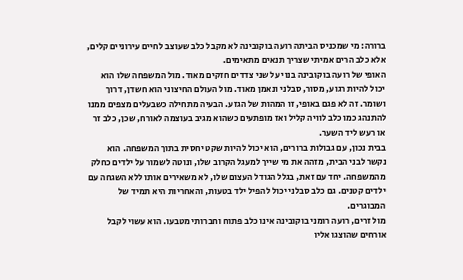ברורה: מי שמכניס הביתה רועה בוקובינה לא מקבל כלב שעוצב לחיים עירוניים קלים, אלא כלב הרים אמיתי שצריך תנאים מתאימים.
האופי של רועה בוקובינה בנוי על שני צדדים חזקים מאוד. מול המשפחה שלו הוא יכול להיות רגוע, מסור, סבלני ונאמן מאוד. מול העולם החיצוני הוא חשדן, דרוך ושומר. זה לא פגם באופי, זו המהות של הגזע. הבעיה מתחילה כשבעלים מצפים ממנו להתנהג כמו כלב לוויה קליל ואז מופתעים כשהוא מגיב בעוצמה לאורח, שכן, כלב זר או רעש ליד השער.
בבית נכון, עם גבולות ברורים, הוא יכול להיות שקט יחסית בתוך המשפחה. הוא נקשר לבני הבית, מזהה את מי שייך למעגל הקרוב שלו, ונוטה לשמור על ילדים כחלק מהמשפחה. יחד עם זאת, בגלל הגודל העצום שלו, לא משאירים אותו ללא השגחה עם ילדים קטנים. גם כלב סבלני יכול להפיל ילד בטעות, והאחריות היא תמיד של המבוגרים.
מול זרים, רועה רומני בוקובינה אינו כלב פתוח וחברותי מטבעו. הוא עשוי לקבל אורחים שהוצגו אליו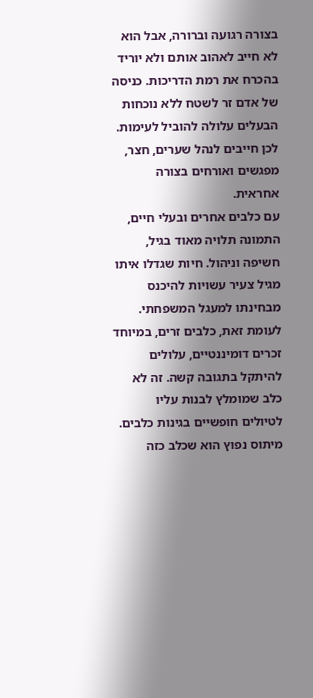בצורה רגועה וברורה, אבל הוא לא חייב לאהוב אותם ולא יוריד בהכרח את רמת הדריכות. כניסה של אדם זר לשטח ללא נוכחות הבעלים עלולה להוביל לעימות. לכן חייבים לנהל שערים, חצר, מפגשים ואורחים בצורה אחראית.
עם כלבים אחרים ובעלי חיים, התמונה תלויה מאוד בגיל, חשיפה וניהול. חיות שגדלו איתו מגיל צעיר עשויות להיכנס מבחינתו למעגל המשפחתי. לעומת זאת, כלבים זרים, במיוחד זכרים דומיננטיים, עלולים להיתקל בתגובה קשה. זה לא כלב שמומלץ לבנות עליו לטיולים חופשיים בגינות כלבים.
מיתוס נפוץ הוא שכלב כזה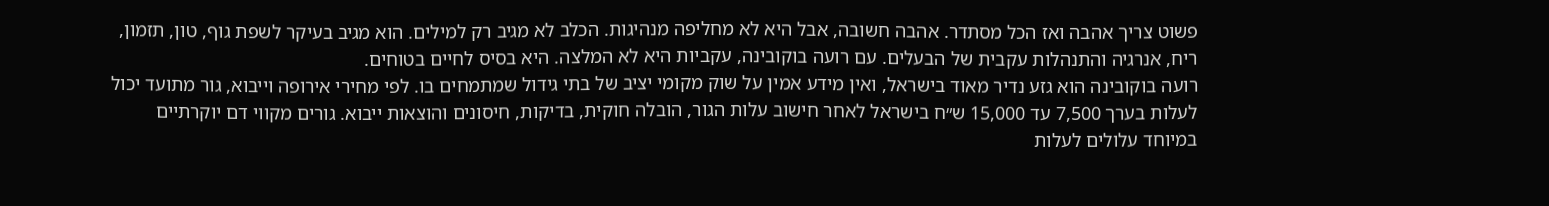פשוט צריך אהבה ואז הכל מסתדר. אהבה חשובה, אבל היא לא מחליפה מנהיגות. הכלב לא מגיב רק למילים. הוא מגיב בעיקר לשפת גוף, טון, תזמון, ריח, אנרגיה והתנהלות עקבית של הבעלים. עם רועה בוקובינה, עקביות היא לא המלצה. היא בסיס לחיים בטוחים.
רועה בוקובינה הוא גזע נדיר מאוד בישראל, ואין מידע אמין על שוק מקומי יציב של בתי גידול שמתמחים בו. לפי מחירי אירופה וייבוא, גור מתועד יכול לעלות בערך 7,500 עד 15,000 ש״ח בישראל לאחר חישוב עלות הגור, הובלה חוקית, בדיקות, חיסונים והוצאות ייבוא. גורים מקווי דם יוקרתיים במיוחד עלולים לעלות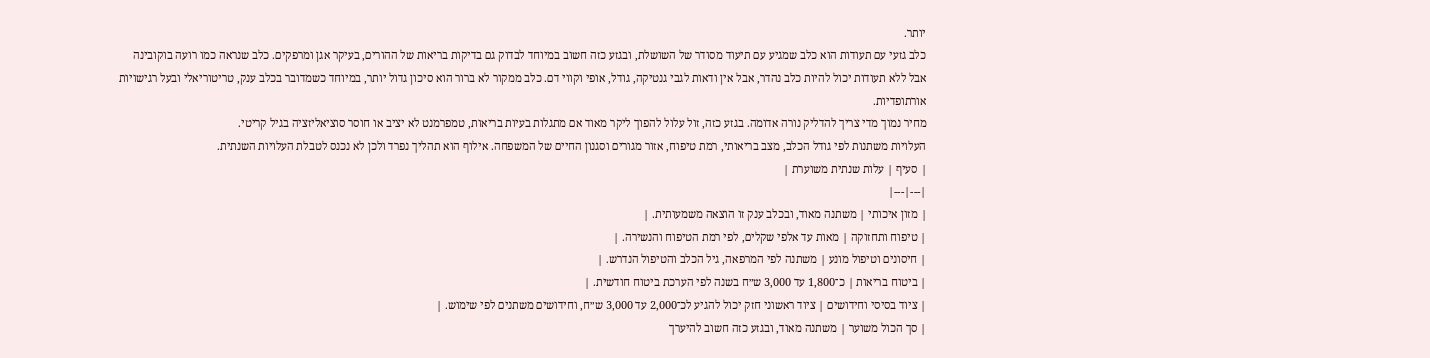יותר.
כלב גזעי עם תעודות הוא כלב שמגיע עם תיעוד מסודר של השושלת, ובגזע כזה חשוב במיוחד לבדוק גם בדיקות בריאות של ההורים, בעיקר אגן ומרפקים. כלב שנראה כמו רועה בוקובינה אבל ללא תעודות יכול להיות כלב נהדר, אבל אין ודאות לגבי גנטיקה, גודל, אופי וקווי דם. כלב ממקור לא ברור הוא סיכון גדול יותר, במיוחד כשמדובר בכלב ענק, טריטוריאלי ובעל רגישויות אורתופדיות.
מחיר נמוך מדי צריך להדליק נורה אדומה. בגזע כזה, זול עלול להפוך ליקר מאוד אם מתגלות בעיות בריאות, טמפרמנט לא יציב או חוסר סוציאליזציה בגיל קריטי.
העלויות משתנות לפי גודל הכלב, מצב בריאותי, רמת טיפוח, אזור מגורים וסגנון החיים של המשפחה. אילוף הוא תהליך נפרד ולכן לא נכנס לטבלת העלויות השנתית.
| סעיף | עלות שנתית משוערת |
|---|---|
| מזון איכותי | משתנה מאוד, ובכלב ענק זו הוצאה משמעותית. |
| טיפוח ותחזוקה | מאות עד אלפי שקלים, לפי רמת הטיפוח והנשירה. |
| חיסונים וטיפול מונע | משתנה לפי המרפאה, גיל הכלב והטיפול הנדרש. |
| ביטוח בריאות | כ־1,800 עד 3,000 ש״ח בשנה לפי הערכת ביטוח חודשית. |
| ציוד בסיסי וחידושים | ציוד ראשוני חזק יכול להגיע לכ־2,000 עד 3,000 ש״ח, וחידושים משתנים לפי שימוש. |
| סך הכול משוער | משתנה מאוד, ובגזע כזה חשוב להיערך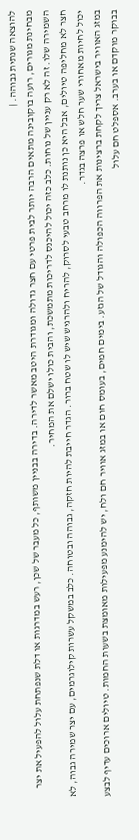להוצאה שנתית גבוהה. |
מבחינת מגורים, רועה בוקובינה מתאים הרבה יותר לבית פרטי עם חצר גדולה ומגודרת היטב מאשר לדירה. בדירה בבניין משותף, כל מעבר של שכן, רעש במדרגות או דלת שנפתחת עלול להפעיל את יצר השמירה שלו. זה לא רק עניין של נוחות. כלב כזה יכול להיכנס לדריכות מתמשכת, והבית כולו ישלם את המחיר.
חצר לא מחליפה טיולים, אבל היא כן נותנת לו מרחב טבעי לסרוק, להריח ולהרגיש שיש לו שטח ברור. הגדר חייבת להיות חזקה, גבוהה ובטוחה. כלב במשקל עשרות קילוגרמים, עם יצר שמירה גבוה, לא יכול לחיות מאחורי שער חלש או פרצה בגדר.
במזג האוויר בישראל צריך לקחת ברצינות את הפרווה הכפולה והגודל של הגזע. בימים חמים, בעומס חום או במזג אוויר חם ולח, יש להימנע מפעילות מאומצת בשעות החמות. טיולים ארוכים עדיף לבצע בבוקר מוקדם או בערב. אספלט חם עלול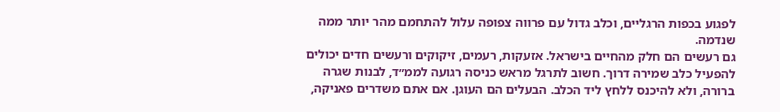לפגוע בכפות הרגליים, וכלב גדול עם פרווה צפופה עלול להתחמם מהר יותר ממה שנדמה.
גם רעשים הם חלק מהחיים בישראל. אזעקות, רעמים, זיקוקים ורעשים חדים יכולים להפעיל כלב שמירה דרוך. חשוב לתרגל מראש כניסה רגועה לממ״ד, לבנות שגרה ברורה, ולא להיכנס ללחץ ליד הכלב. הבעלים הם העוגן. אם אתם משדרים פאניקה,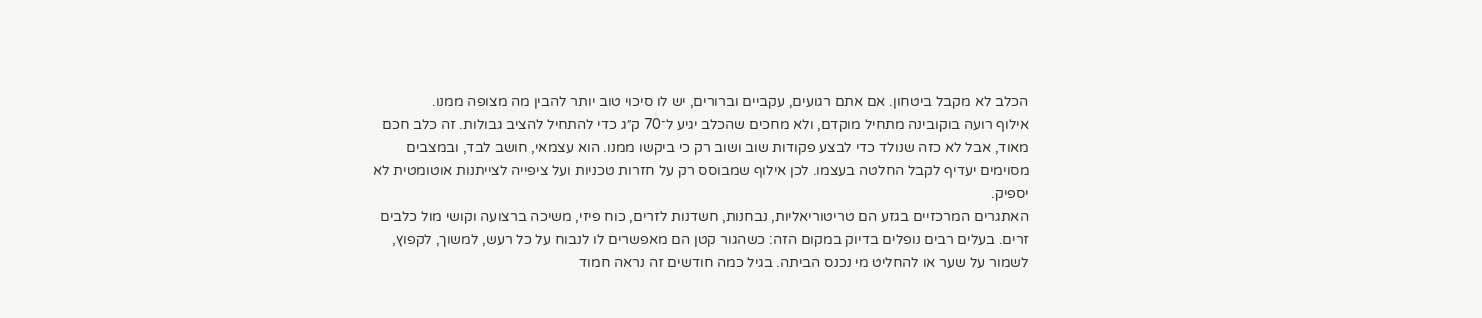הכלב לא מקבל ביטחון. אם אתם רגועים, עקביים וברורים, יש לו סיכוי טוב יותר להבין מה מצופה ממנו.
אילוף רועה בוקובינה מתחיל מוקדם, ולא מחכים שהכלב יגיע ל־70 ק״ג כדי להתחיל להציב גבולות. זה כלב חכם מאוד, אבל לא כזה שנולד כדי לבצע פקודות שוב ושוב רק כי ביקשו ממנו. הוא עצמאי, חושב לבד, ובמצבים מסוימים יעדיף לקבל החלטה בעצמו. לכן אילוף שמבוסס רק על חזרות טכניות ועל ציפייה לצייתנות אוטומטית לא יספיק.
האתגרים המרכזיים בגזע הם טריטוריאליות, נבחנות, חשדנות לזרים, כוח פיזי, משיכה ברצועה וקושי מול כלבים זרים. בעלים רבים נופלים בדיוק במקום הזה: כשהגור קטן הם מאפשרים לו לנבוח על כל רעש, למשוך, לקפוץ, לשמור על שער או להחליט מי נכנס הביתה. בגיל כמה חודשים זה נראה חמוד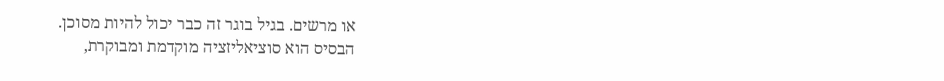או מרשים. בגיל בוגר זה כבר יכול להיות מסוכן.
הבסיס הוא סוציאליזציה מוקדמת ומבוקרת,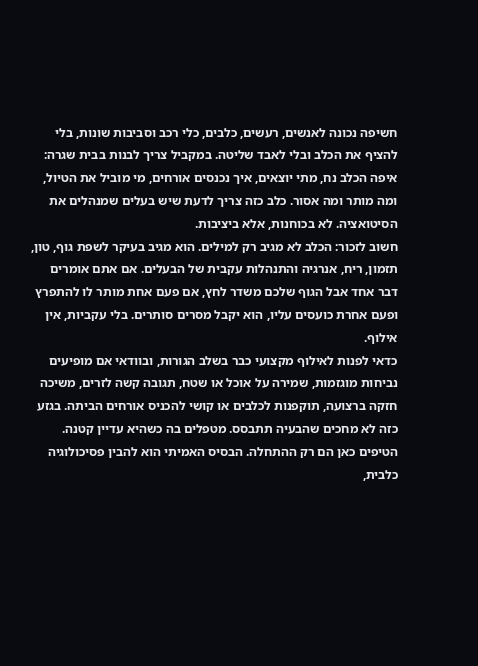חשיפה נכונה לאנשים, רעשים, כלבים, כלי רכב וסביבות שונות, בלי להציף את הכלב ובלי לאבד שליטה. במקביל צריך לבנות בבית שגרה: איפה הכלב נח, מתי יוצאים, איך נכנסים אורחים, מי מוביל את הטיול, ומה מותר ומה אסור. כלב כזה צריך לדעת שיש בעלים שמנהלים את הסיטואציה. לא בכוחנות, אלא ביציבות.
חשוב לזכור: הכלב לא מגיב רק למילים. הוא מגיב בעיקר לשפת גוף, טון, תזמון, ריח, אנרגיה והתנהלות עקבית של הבעלים. אם אתם אומרים דבר אחד אבל הגוף שלכם משדר לחץ, אם פעם אחת מותר לו להתפרץ ופעם אחרת כועסים עליו, הוא יקבל מסרים סותרים. בלי עקביות, אין אילוף.
כדאי לפנות לאילוף מקצועי כבר בשלב הגורות, ובוודאי אם מופיעים נביחות מוגזמות, שמירה על אוכל או שטח, תגובה קשה לזרים, משיכה חזקה ברצועה, תוקפנות לכלבים או קושי להכניס אורחים הביתה. בגזע כזה לא מחכים שהבעיה תתבסס. מטפלים בה כשהיא עדיין קטנה.
הטיפים כאן הם רק ההתחלה. הבסיס האמיתי הוא להבין פסיכולוגיה כלבית,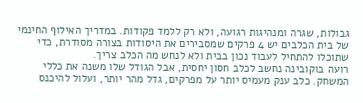גבולות, שגרה ומנהיגות רגועה, ולא רק ללמד פקודות. במדריך האילוף החינמי של בית הכלבים יש 4 פרקים שמסבירים את היסודות בצורה מסודרת, כדי שתוכלו להתחיל לעבוד נכון בבית ולא לנחש מה הכלב צריך.
רועה בוקובינה נחשב לכלב חסון יחסית, אבל הגודל שלו משנה את כללי המשחק. כלב ענק מעמיס יותר על מפרקים, גדל מהר יותר, ועלול להיכנס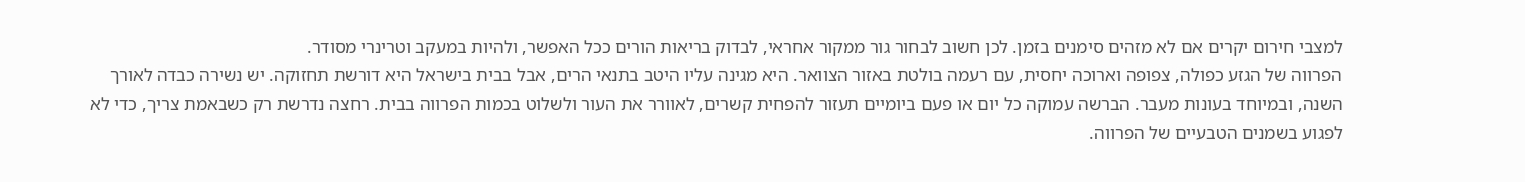למצבי חירום יקרים אם לא מזהים סימנים בזמן. לכן חשוב לבחור גור ממקור אחראי, לבדוק בריאות הורים ככל האפשר, ולהיות במעקב וטרינרי מסודר.
הפרווה של הגזע כפולה, צפופה וארוכה יחסית, עם רעמה בולטת באזור הצוואר. היא מגינה עליו היטב בתנאי הרים, אבל בבית בישראל היא דורשת תחזוקה. יש נשירה כבדה לאורך השנה, ובמיוחד בעונות מעבר. הברשה עמוקה כל יום או פעם ביומיים תעזור להפחית קשרים, לאוורר את העור ולשלוט בכמות הפרווה בבית. רחצה נדרשת רק כשבאמת צריך, כדי לא לפגוע בשמנים הטבעיים של הפרווה.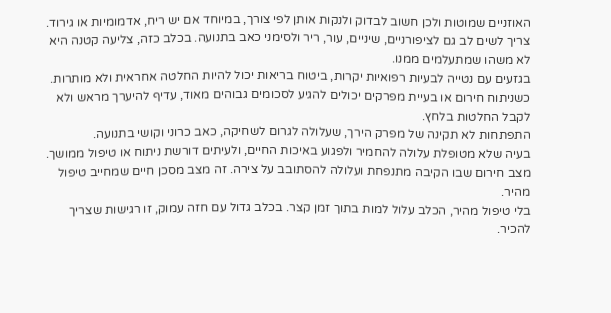האוזניים שמוטות ולכן חשוב לבדוק ולנקות אותן לפי צורך, במיוחד אם יש ריח, אדמומיות או גירוד. צריך לשים לב גם לציפורניים, שיניים, עור, ריר ולסימני כאב בתנועה. בכלב כזה, צליעה קטנה היא לא משהו שמתעלמים ממנו.
בגזעים עם נטייה לבעיות רפואיות יקרות, ביטוח בריאות יכול להיות החלטה אחראית ולא מותרות. כשניתוח חירום או בעיית מפרקים יכולים להגיע לסכומים גבוהים מאוד, עדיף להיערך מראש ולא לקבל החלטות בלחץ.
התפתחות לא תקינה של מפרק הירך, שעלולה לגרום לשחיקה, כאב כרוני וקושי בתנועה.
בעיה שלא מטופלת עלולה להחמיר ולפגוע באיכות החיים, ולעיתים דורשת ניתוח או טיפול ממושך.
מצב חירום שבו הקיבה מתנפחת ועלולה להסתובב על צירה. זה מצב מסכן חיים שמחייב טיפול מהיר.
בלי טיפול מהיר, הכלב עלול למות בתוך זמן קצר. בכלב גדול עם חזה עמוק, זו רגישות שצריך להכיר.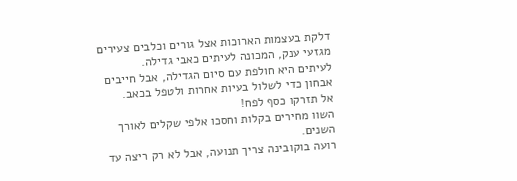דלקת בעצמות הארוכות אצל גורים וכלבים צעירים מגזעי ענק, המכונה לעיתים כאבי גדילה.
לעיתים היא חולפת עם סיום הגדילה, אבל חייבים אבחון כדי לשלול בעיות אחרות ולטפל בכאב.
אל תזרקו כסף לפח!
השוו מחירים בקלות וחסכו אלפי שקלים לאורך השנים.
רועה בוקובינה צריך תנועה, אבל לא רק ריצה עד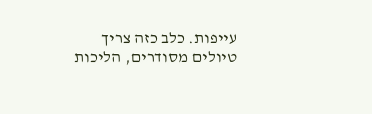עייפות. כלב כזה צריך טיולים מסודרים, הליכות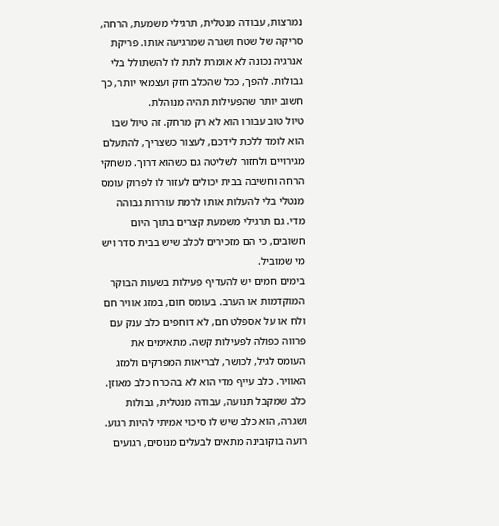נמרצות, עבודה מנטלית, תרגילי משמעת, הרחה, סריקה של שטח ושגרה שמרגיעה אותו. פריקת אנרגיה נכונה לא אומרת לתת לו להשתולל בלי גבולות. להפך, ככל שהכלב חזק ועצמאי יותר, כך חשוב יותר שהפעילות תהיה מנוהלת.
טיול טוב עבורו הוא לא רק מרחק. זה טיול שבו הוא לומד ללכת לידכם, לעצור כשצריך, להתעלם מגירויים ולחזור לשליטה גם כשהוא דרוך. משחקי הרחה וחשיבה בבית יכולים לעזור לו לפרוק עומס מנטלי בלי להעלות אותו לרמת עוררות גבוהה מדי. גם תרגילי משמעת קצרים בתוך היום חשובים, כי הם מזכירים לכלב שיש בבית סדר ויש מי שמוביל.
בימים חמים יש להעדיף פעילות בשעות הבוקר המוקדמות או הערב. בעומס חום, במזג אוויר חם ולח או על אספלט חם, לא דוחפים כלב ענק עם פרווה כפולה לפעילות קשה. מתאימים את העומס לגיל, לכושר, לבריאות המפרקים ולמזג האוויר. כלב עייף מדי הוא לא בהכרח כלב מאוזן. כלב שמקבל תנועה, עבודה מנטלית, גבולות ושגרה, הוא כלב שיש לו סיכוי אמיתי להיות רגוע.
רועה בוקובינה מתאים לבעלים מנוסים, רגועים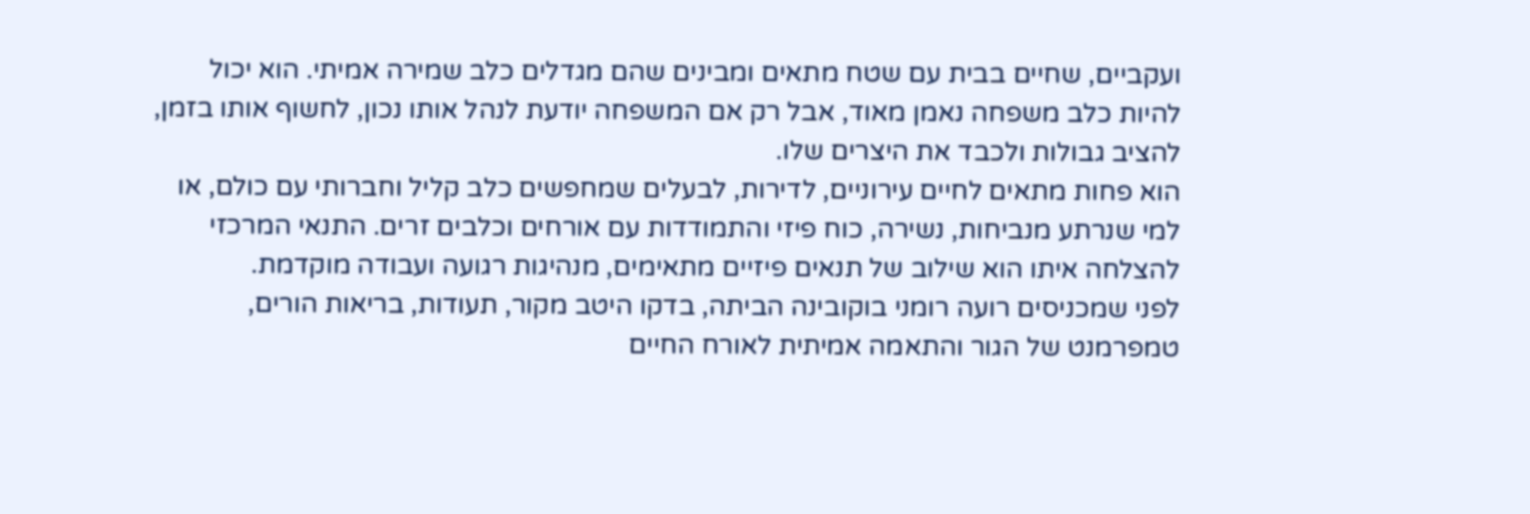ועקביים, שחיים בבית עם שטח מתאים ומבינים שהם מגדלים כלב שמירה אמיתי. הוא יכול להיות כלב משפחה נאמן מאוד, אבל רק אם המשפחה יודעת לנהל אותו נכון, לחשוף אותו בזמן, להציב גבולות ולכבד את היצרים שלו.
הוא פחות מתאים לחיים עירוניים, לדירות, לבעלים שמחפשים כלב קליל וחברותי עם כולם, או למי שנרתע מנביחות, נשירה, כוח פיזי והתמודדות עם אורחים וכלבים זרים. התנאי המרכזי להצלחה איתו הוא שילוב של תנאים פיזיים מתאימים, מנהיגות רגועה ועבודה מוקדמת.
לפני שמכניסים רועה רומני בוקובינה הביתה, בדקו היטב מקור, תעודות, בריאות הורים, טמפרמנט של הגור והתאמה אמיתית לאורח החיים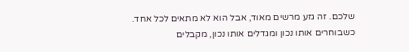שלכם. זה גזע מרשים מאוד, אבל הוא לא מתאים לכל אחד. כשבוחרים אותו נכון ומגדלים אותו נכון, מקבלים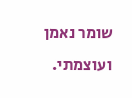שומר נאמן ועוצמתי.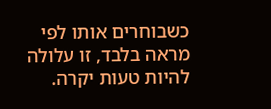כשבוחרים אותו לפי מראה בלבד, זו עלולה להיות טעות יקרה.